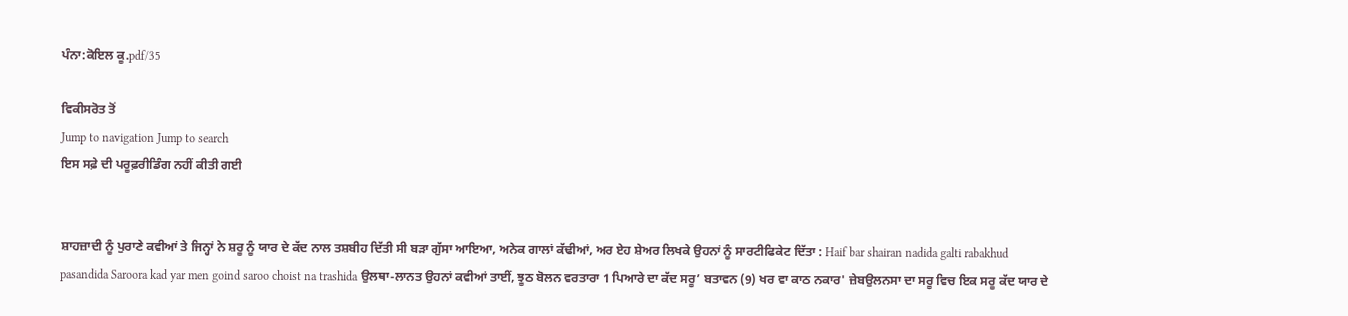ਪੰਨਾ:ਕੋਇਲ ਕੂ.pdf/35

ਵਿਕੀਸਰੋਤ ਤੋਂ
Jump to navigation Jump to search
ਇਸ ਸਫ਼ੇ ਦੀ ਪਰੂਫ਼ਰੀਡਿੰਗ ਨਹੀਂ ਕੀਤੀ ਗਈ


ਸ਼ਾਹਜ਼ਾਦੀ ਨੂੰ ਪੁਰਾਣੇ ਕਵੀਆਂ ਤੇ ਜਿਨ੍ਹਾਂ ਨੇ ਸ਼ਰੂ ਨੂੰ ਯਾਰ ਦੇ ਕੱਦ ਨਾਲ ਤਸ਼ਬੀਹ ਦਿੱਤੀ ਸੀ ਬੜਾ ਗੁੱਸਾ ਆਇਆ, ਅਨੇਕ ਗਾਲਾਂ ਕੱਢੀਆਂ, ਅਰ ਏਹ ਸ਼ੇਅਰ ਲਿਖਕੇ ਉਹਨਾਂ ਨੂੰ ਸਾਰਟੀਫਿਕੇਟ ਦਿੱਤਾ : Haif bar shairan nadida galti rabakhud pasandida Saroora kad yar men goind saroo choist na trashida ਉਲਥਾ-ਲਾਨਤ ਉਹਨਾਂ ਕਵੀਆਂ ਤਾਈਂ, ਝੂਠ ਬੋਲਨ ਵਰਤਾਰਾ 1 ਪਿਆਰੇ ਦਾ ਕੱਦ ਸਰੂ’ ਬਤਾਵਨ (9) ਖਰ ਵਾ ਕਾਠ ਨਕਾਰ' ਜ਼ੇਬਉਲਨਸਾ ਦਾ ਸਰੂ ਵਿਚ ਇਕ ਸਰੂ ਕੱਦ ਯਾਰ ਦੇ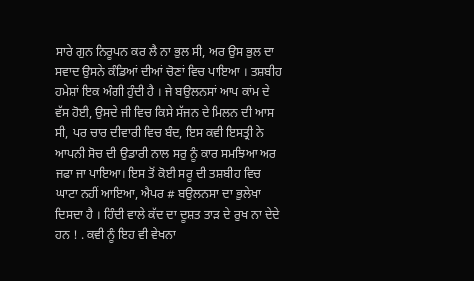ਸਾਰੇ ਗੁਨ ਨਿਰੂਪਨ ਕਰ ਲੈ ਨਾ ਭੁਲ ਸੀ, ਅਰ ਉਸ ਭੁਲ ਦਾ ਸਵਾਦ ਉਸਨੇ ਕੰਡਿਆਂ ਦੀਆਂ ਚੋਣਾਂ ਵਿਚ ਪਾਇਆ । ਤਸ਼ਬੀਹ ਹਮੇਸ਼ਾਂ ਇਕ ਅੰਗੀ ਹੁੰਦੀ ਹੈ । ਜੇ ਬਉਲਨਸਾਂ ਆਪ ਕਾਂਮ ਦੇ ਵੱਸ ਹੋਈ, ਉਸਦੇ ਜੀ ਵਿਚ ਕਿਸੇ ਸੱਜਨ ਦੇ ਮਿਲਨ ਦੀ ਆਸ ਸੀ, ਪਰ ਚਾਰ ਦੀਵਾਰੀ ਵਿਚ ਬੰਦ, ਇਸ ਕਵੀ ਇਸਤ੍ਰੀ ਨੇ ਆਪਨੀ ਸੋਚ ਦੀ ਉਡਾਰੀ ਨਾਲ ਸਰੁ ਨੂੰ ਕਾਰ ਸਮਝਿਆ ਅਰ ਜਫਾ ਜਾ ਪਾਇਆ। ਇਸ ਤੋਂ ਕੋਈ ਸਰੂ ਦੀ ਤਸ਼ਬੀਹ ਵਿਚ ਘਾਟਾ ਨਹੀਂ ਆਇਆ, ਐਪਰ # ਬਉਲਨਸਾ ਦਾ ਭੁਲੇਖਾ ਦਿਸਦਾ ਹੈ । ਹਿੰਦੀ ਵਾਲੇ ਕੱਦ ਦਾ ਦੂਸ਼ਤ ਤਾੜ ਦੇ ਰੁਖ ਨਾ ਦੇਦੇ ਹਨ ! . ਕਵੀ ਨੂੰ ਇਹ ਵੀ ਵੇਖਨਾ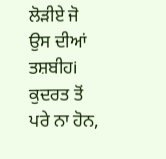ਲੋੜੀਏ ਜੋ ਉਸ ਦੀਆਂ ਤਸ਼ਬੀਹi ਕੁਦਰਤ ਤੋਂ ਪਰੇ ਨਾ ਹੋਨ,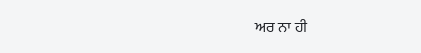ਅਰ ਨਾ ਹੀ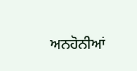ਅਨਹੋਨੀਆਂ